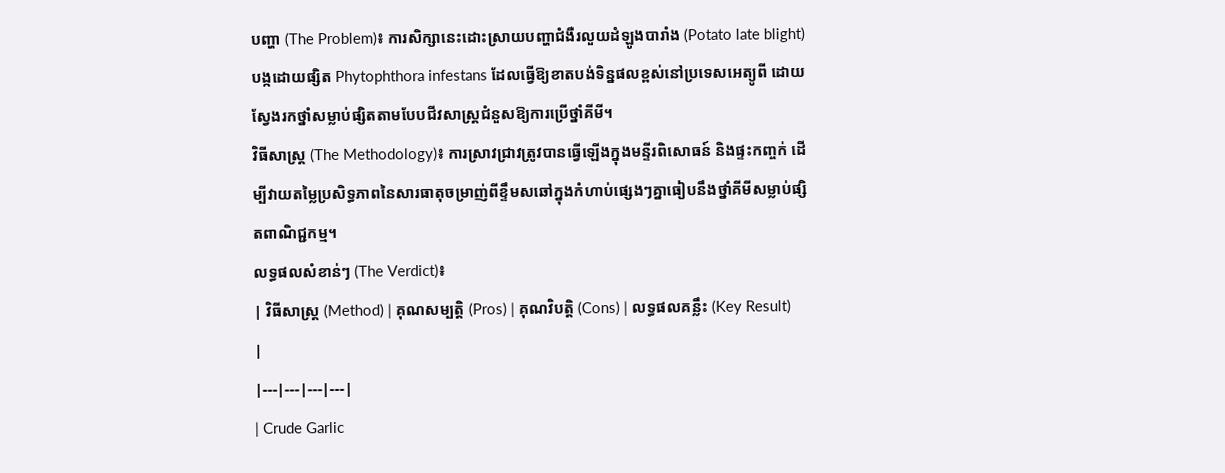បញ្ហា (The Problem)៖ ការសិក្សានេះដោះស្រាយបញ្ហាជំងឺរលួយដំឡូងបារាំង (Potato late blight) បង្កដោយផ្សិត Phytophthora infestans ដែលធ្វើឱ្យខាតបង់ទិន្នផលខ្ពស់នៅប្រទេសអេត្យូពី ដោយស្វែងរកថ្នាំសម្លាប់ផ្សិតតាមបែបជីវសាស្ត្រជំនួសឱ្យការប្រើថ្នាំគីមី។
វិធីសាស្ត្រ (The Methodology)៖ ការស្រាវជ្រាវត្រូវបានធ្វើឡើងក្នុងមន្ទីរពិសោធន៍ និងផ្ទះកញ្ចក់ ដើម្បីវាយតម្លៃប្រសិទ្ធភាពនៃសារធាតុចម្រាញ់ពីខ្ទឹមសឆៅក្នុងកំហាប់ផ្សេងៗគ្នាធៀបនឹងថ្នាំគីមីសម្លាប់ផ្សិតពាណិជ្ជកម្ម។
លទ្ធផលសំខាន់ៗ (The Verdict)៖
| វិធីសាស្ត្រ (Method) | គុណសម្បត្តិ (Pros) | គុណវិបត្តិ (Cons) | លទ្ធផលគន្លឹះ (Key Result) |
|---|---|---|---|
| Crude Garlic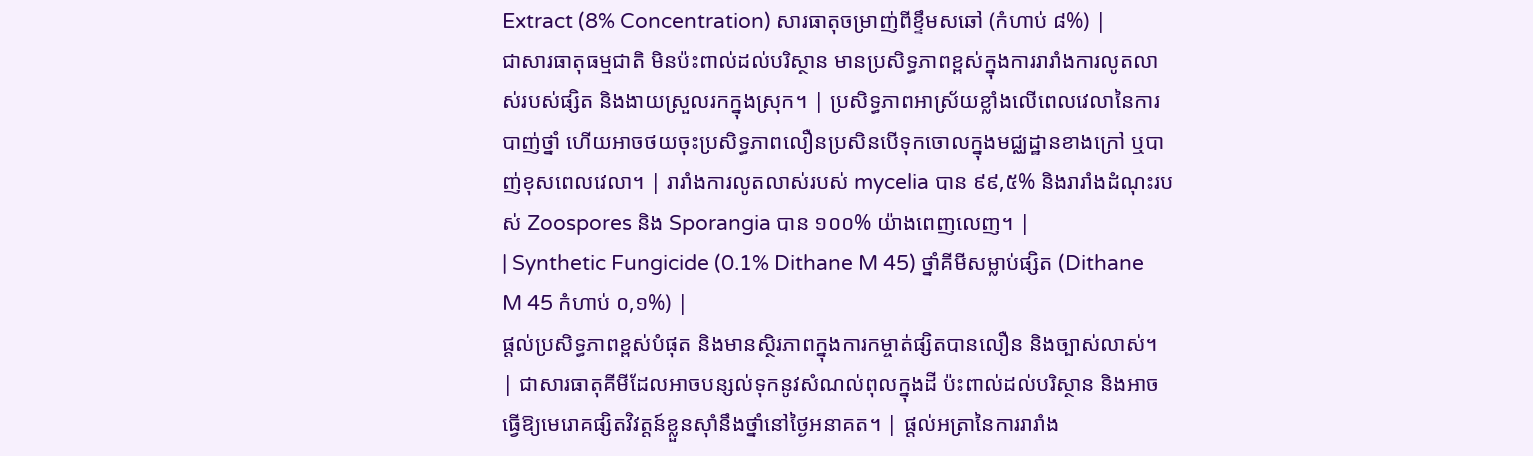Extract (8% Concentration) សារធាតុចម្រាញ់ពីខ្ទឹមសឆៅ (កំហាប់ ៨%) |
ជាសារធាតុធម្មជាតិ មិនប៉ះពាល់ដល់បរិស្ថាន មានប្រសិទ្ធភាពខ្ពស់ក្នុងការរារាំងការលូតលាស់របស់ផ្សិត និងងាយស្រួលរកក្នុងស្រុក។ | ប្រសិទ្ធភាពអាស្រ័យខ្លាំងលើពេលវេលានៃការបាញ់ថ្នាំ ហើយអាចថយចុះប្រសិទ្ធភាពលឿនប្រសិនបើទុកចោលក្នុងមជ្ឈដ្ឋានខាងក្រៅ ឬបាញ់ខុសពេលវេលា។ | រារាំងការលូតលាស់របស់ mycelia បាន ៩៩,៥% និងរារាំងដំណុះរបស់ Zoospores និង Sporangia បាន ១០០% យ៉ាងពេញលេញ។ |
| Synthetic Fungicide (0.1% Dithane M 45) ថ្នាំគីមីសម្លាប់ផ្សិត (Dithane M 45 កំហាប់ ០,១%) |
ផ្តល់ប្រសិទ្ធភាពខ្ពស់បំផុត និងមានស្ថិរភាពក្នុងការកម្ចាត់ផ្សិតបានលឿន និងច្បាស់លាស់។ | ជាសារធាតុគីមីដែលអាចបន្សល់ទុកនូវសំណល់ពុលក្នុងដី ប៉ះពាល់ដល់បរិស្ថាន និងអាចធ្វើឱ្យមេរោគផ្សិតវិវត្តន៍ខ្លួនស៊ាំនឹងថ្នាំនៅថ្ងៃអនាគត។ | ផ្តល់អត្រានៃការរារាំង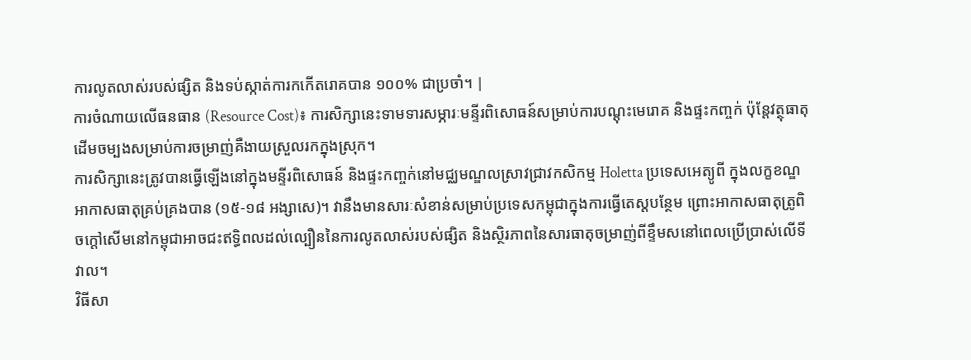ការលូតលាស់របស់ផ្សិត និងទប់ស្កាត់ការកកើតរោគបាន ១០០% ជាប្រចាំ។ |
ការចំណាយលើធនធាន (Resource Cost)៖ ការសិក្សានេះទាមទារសម្ភារៈមន្ទីរពិសោធន៍សម្រាប់ការបណ្ដុះមេរោគ និងផ្ទះកញ្ចក់ ប៉ុន្តែវត្ថុធាតុដើមចម្បងសម្រាប់ការចម្រាញ់គឺងាយស្រួលរកក្នុងស្រុក។
ការសិក្សានេះត្រូវបានធ្វើឡើងនៅក្នុងមន្ទីរពិសោធន៍ និងផ្ទះកញ្ចក់នៅមជ្ឈមណ្ឌលស្រាវជ្រាវកសិកម្ម Holetta ប្រទេសអេត្យូពី ក្នុងលក្ខខណ្ឌអាកាសធាតុគ្រប់គ្រងបាន (១៥-១៨ អង្សាសេ)។ វានឹងមានសារៈសំខាន់សម្រាប់ប្រទេសកម្ពុជាក្នុងការធ្វើតេស្តបន្ថែម ព្រោះអាកាសធាតុត្រូពិចក្ដៅសើមនៅកម្ពុជាអាចជះឥទ្ធិពលដល់ល្បឿននៃការលូតលាស់របស់ផ្សិត និងស្ថិរភាពនៃសារធាតុចម្រាញ់ពីខ្ទឹមសនៅពេលប្រើប្រាស់លើទីវាល។
វិធីសា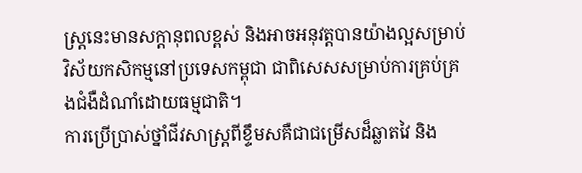ស្ត្រនេះមានសក្តានុពលខ្ពស់ និងអាចអនុវត្តបានយ៉ាងល្អសម្រាប់វិស័យកសិកម្មនៅប្រទេសកម្ពុជា ជាពិសេសសម្រាប់ការគ្រប់គ្រងជំងឺដំណាំដោយធម្មជាតិ។
ការប្រើប្រាស់ថ្នាំជីវសាស្ត្រពីខ្ទឹមសគឺជាជម្រើសដ៏ឆ្លាតវៃ និង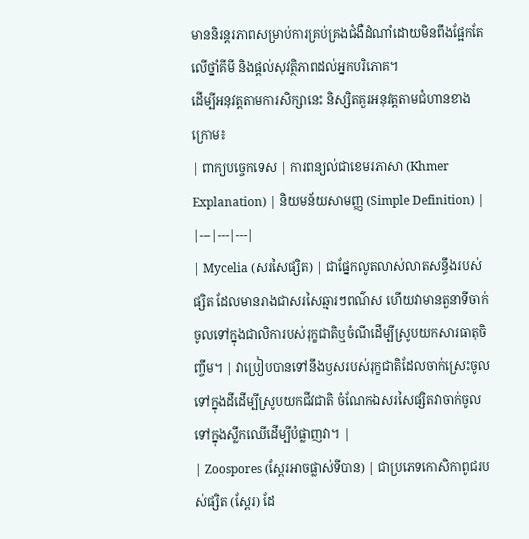មាននិរន្តរភាពសម្រាប់ការគ្រប់គ្រងជំងឺដំណាំដោយមិនពឹងផ្អែកតែលើថ្នាំគីមី និងផ្តល់សុវត្ថិភាពដល់អ្នកបរិភោគ។
ដើម្បីអនុវត្តតាមការសិក្សានេះ និស្សិតគួរអនុវត្តតាមជំហានខាងក្រោម៖
| ពាក្យបច្ចេកទេស | ការពន្យល់ជាខេមរភាសា (Khmer Explanation) | និយមន័យសាមញ្ញ (Simple Definition) |
|---|---|---|
| Mycelia (សរសៃផ្សិត) | ជាផ្នែកលូតលាស់លាតសន្ធឹងរបស់ផ្សិត ដែលមានរាងជាសរសៃឆ្មារៗពណ៌ស ហើយវាមានតួនាទីចាក់ចូលទៅក្នុងជាលិការបស់រុក្ខជាតិឬចំណីដើម្បីស្រូបយកសារធាតុចិញ្ចឹម។ | វាប្រៀបបានទៅនឹងឫសរបស់រុក្ខជាតិដែលចាក់ស្រេះចូលទៅក្នុងដីដើម្បីស្រូបយកជីវជាតិ ចំណែកឯសរសៃផ្សិតវាចាក់ចូលទៅក្នុងស្លឹកឈើដើម្បីបំផ្លាញវា។ |
| Zoospores (ស្ពែរអាចផ្លាស់ទីបាន) | ជាប្រភេទកោសិកាពូជរបស់ផ្សិត (ស្ពែរ) ដែ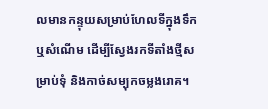លមានកន្ទុយសម្រាប់ហែលទីក្នុងទឹក ឬសំណើម ដើម្បីស្វែងរកទីតាំងថ្មីសម្រាប់ទុំ និងកាច់សម្បុកចម្លងរោគ។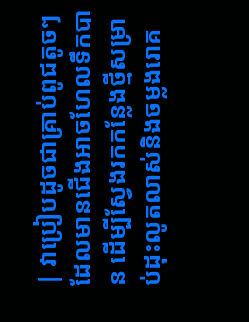| វាប្រៀបដូចជាគ្រាប់ពូជតូចៗដែលមានជើងអាចហែលទឹកបាន ដើម្បីស្វែងរកកន្លែងថ្មីសម្រាប់ដុះលូតលាស់និងចម្លងរោគ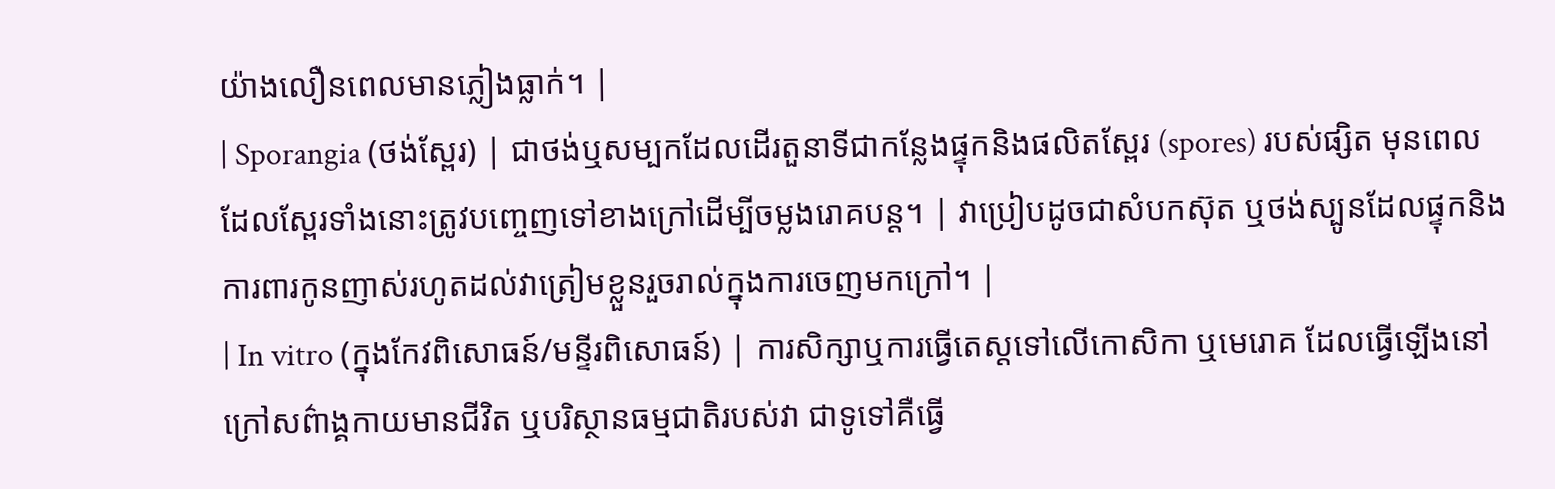យ៉ាងលឿនពេលមានភ្លៀងធ្លាក់។ |
| Sporangia (ថង់ស្ពែរ) | ជាថង់ឬសម្បកដែលដើរតួនាទីជាកន្លែងផ្ទុកនិងផលិតស្ពែរ (spores) របស់ផ្សិត មុនពេលដែលស្ពែរទាំងនោះត្រូវបញ្ចេញទៅខាងក្រៅដើម្បីចម្លងរោគបន្ត។ | វាប្រៀបដូចជាសំបកស៊ុត ឬថង់ស្បូនដែលផ្ទុកនិងការពារកូនញាស់រហូតដល់វាត្រៀមខ្លួនរួចរាល់ក្នុងការចេញមកក្រៅ។ |
| In vitro (ក្នុងកែវពិសោធន៍/មន្ទីរពិសោធន៍) | ការសិក្សាឬការធ្វើតេស្តទៅលើកោសិកា ឬមេរោគ ដែលធ្វើឡើងនៅក្រៅសព៌ាង្គកាយមានជីវិត ឬបរិស្ថានធម្មជាតិរបស់វា ជាទូទៅគឺធ្វើ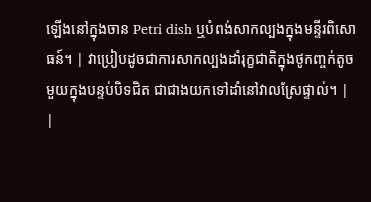ឡើងនៅក្នុងចាន Petri dish ឬបំពង់សាកល្បងក្នុងមន្ទីរពិសោធន៍។ | វាប្រៀបដូចជាការសាកល្បងដាំរុក្ខជាតិក្នុងថូកញ្ចក់តូចមួយក្នុងបន្ទប់បិទជិត ជាជាងយកទៅដាំនៅវាលស្រែផ្ទាល់។ |
|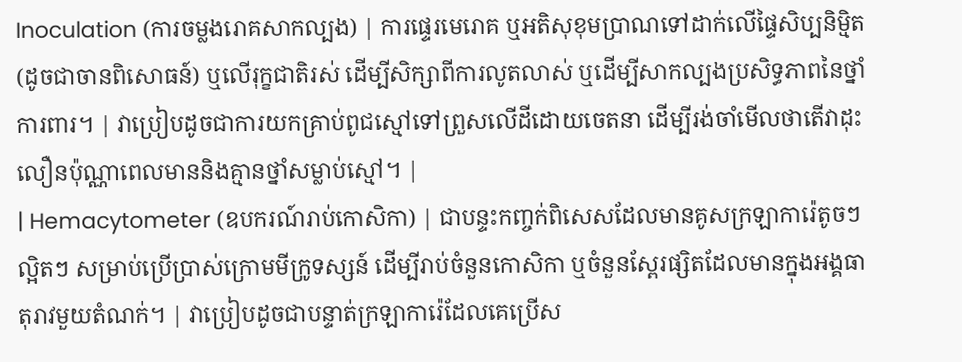Inoculation (ការចម្លងរោគសាកល្បង) | ការផ្ទេរមេរោគ ឬអតិសុខុមប្រាណទៅដាក់លើផ្ទៃសិប្បនិម្មិត (ដូចជាចានពិសោធន៍) ឬលើរុក្ខជាតិរស់ ដើម្បីសិក្សាពីការលូតលាស់ ឬដើម្បីសាកល្បងប្រសិទ្ធភាពនៃថ្នាំការពារ។ | វាប្រៀបដូចជាការយកគ្រាប់ពូជស្មៅទៅព្រួសលើដីដោយចេតនា ដើម្បីរង់ចាំមើលថាតើវាដុះលឿនប៉ុណ្ណាពេលមាននិងគ្មានថ្នាំសម្លាប់ស្មៅ។ |
| Hemacytometer (ឧបករណ៍រាប់កោសិកា) | ជាបន្ទះកញ្ចក់ពិសេសដែលមានគូសក្រឡាការ៉េតូចៗល្អិតៗ សម្រាប់ប្រើប្រាស់ក្រោមមីក្រូទស្សន៍ ដើម្បីរាប់ចំនួនកោសិកា ឬចំនួនស្ពែរផ្សិតដែលមានក្នុងអង្គធាតុរាវមួយតំណក់។ | វាប្រៀបដូចជាបន្ទាត់ក្រឡាការ៉េដែលគេប្រើស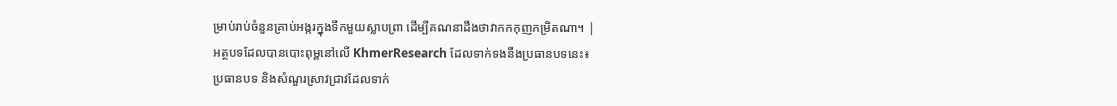ម្រាប់រាប់ចំនួនគ្រាប់អង្ករក្នុងទឹកមួយស្លាបព្រា ដើម្បីគណនាដឹងថាវាកកកុញកម្រិតណា។ |
អត្ថបទដែលបានបោះពុម្ពនៅលើ KhmerResearch ដែលទាក់ទងនឹងប្រធានបទនេះ៖
ប្រធានបទ និងសំណួរស្រាវជ្រាវដែលទាក់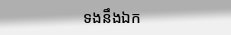ទងនឹងឯក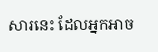សារនេះ ដែលអ្នកអាច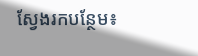ស្វែងរកបន្ថែម៖